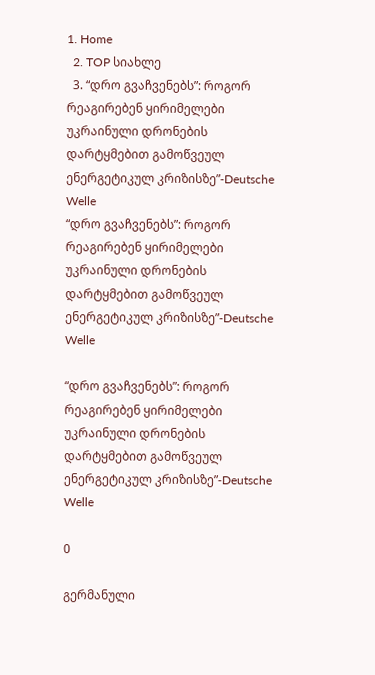1. Home
  2. TOP სიახლე
  3. “დრო გვაჩვენებს”: როგორ რეაგირებენ ყირიმელები უკრაინული დრონების დარტყმებით გამოწვეულ ენერგეტიკულ კრიზისზე”-Deutsche Welle
“დრო გვაჩვენებს”: როგორ რეაგირებენ ყირიმელები უკრაინული დრონების დარტყმებით გამოწვეულ ენერგეტიკულ კრიზისზე”-Deutsche Welle

“დრო გვაჩვენებს”: როგორ რეაგირებენ ყირიმელები უკრაინული დრონების დარტყმებით გამოწვეულ ენერგეტიკულ კრიზისზე”-Deutsche Welle

0

გერმანული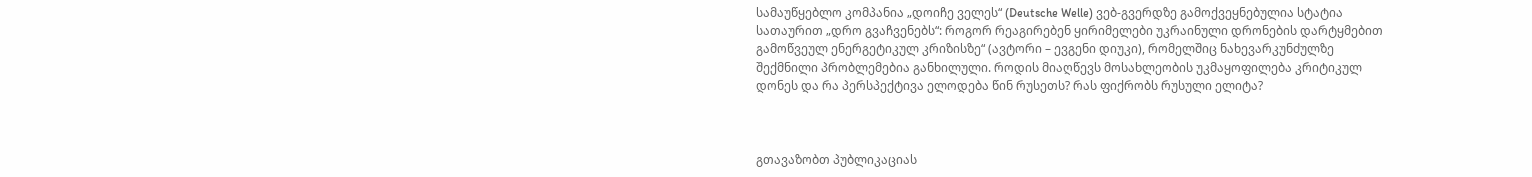სამაუწყებლო კომპანია „დოიჩე ველეს“ (Deutsche Welle) ვებ-გვერდზე გამოქვეყნებულია სტატია სათაურით „დრო გვაჩვენებს“: როგორ რეაგირებენ ყირიმელები უკრაინული დრონების დარტყმებით გამოწვეულ ენერგეტიკულ კრიზისზე“ (ავტორი – ევგენი დიუკი), რომელშიც ნახევარკუნძულზე შექმნილი პრობლემებია განხილული. როდის მიაღწევს მოსახლეობის უკმაყოფილება კრიტიკულ დონეს და რა პერსპექტივა ელოდება წინ რუსეთს? რას ფიქრობს რუსული ელიტა?



გთავაზობთ პუბლიკაციას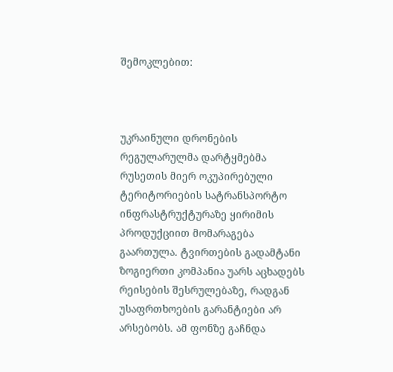შემოკლებით:



უკრაინული დრონების რეგულარულმა დარტყმებმა რუსეთის მიერ ოკუპირებული ტერიტორიების სატრანსპორტო ინფრასტრუქტურაზე ყირიმის პროდუქციით მომარაგება გაართულა. ტვირთების გადამტანი ზოგიერთი კომპანია უარს აცხადებს რეისების შესრულებაზე, რადგან უსაფრთხოების გარანტიები არ არსებობს. ამ ფონზე გაჩნდა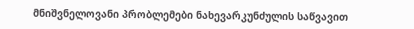მნიშვნელოვანი პრობლემები ნახევარკუნძულის საწვავით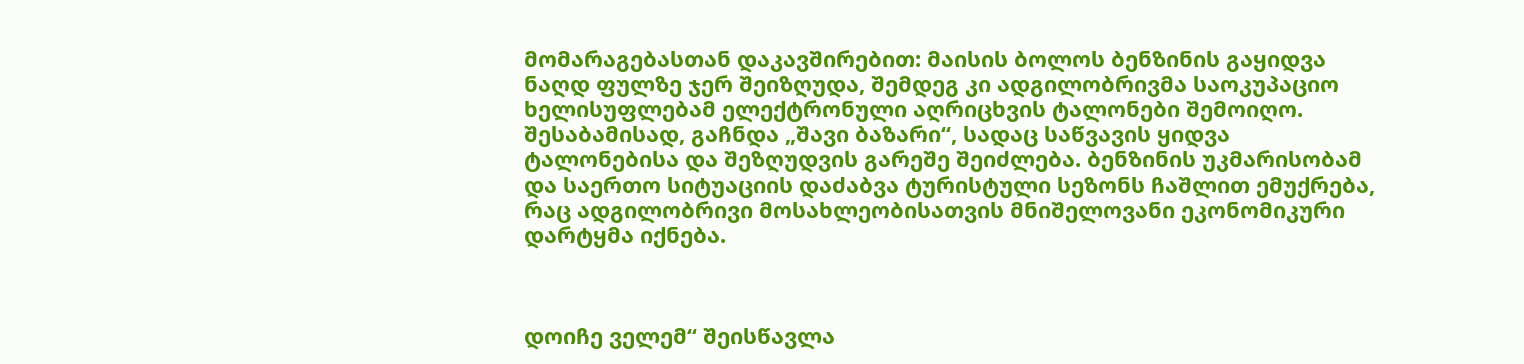მომარაგებასთან დაკავშირებით: მაისის ბოლოს ბენზინის გაყიდვა ნაღდ ფულზე ჯერ შეიზღუდა, შემდეგ კი ადგილობრივმა საოკუპაციო ხელისუფლებამ ელექტრონული აღრიცხვის ტალონები შემოიღო. შესაბამისად, გაჩნდა „შავი ბაზარი“, სადაც საწვავის ყიდვა ტალონებისა და შეზღუდვის გარეშე შეიძლება. ბენზინის უკმარისობამ და საერთო სიტუაციის დაძაბვა ტურისტული სეზონს ჩაშლით ემუქრება, რაც ადგილობრივი მოსახლეობისათვის მნიშელოვანი ეკონომიკური დარტყმა იქნება.



დოიჩე ველემ“ შეისწავლა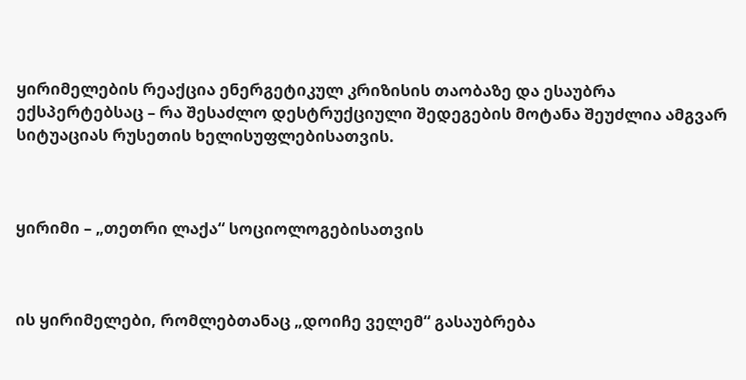ყირიმელების რეაქცია ენერგეტიკულ კრიზისის თაობაზე და ესაუბრა ექსპერტებსაც – რა შესაძლო დესტრუქციული შედეგების მოტანა შეუძლია ამგვარ სიტუაციას რუსეთის ხელისუფლებისათვის.



ყირიმი – „თეთრი ლაქა“ სოციოლოგებისათვის



ის ყირიმელები, რომლებთანაც „დოიჩე ველემ“ გასაუბრება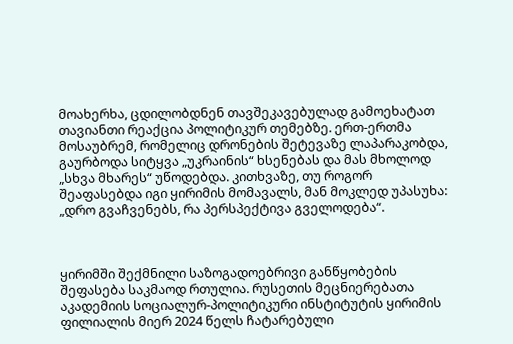მოახერხა, ცდილობდნენ თავშეკავებულად გამოეხატათ თავიანთი რეაქცია პოლიტიკურ თემებზე. ერთ-ერთმა მოსაუბრემ, რომელიც დრონების შეტევაზე ლაპარაკობდა, გაურბოდა სიტყვა „უკრაინის“ ხსენებას და მას მხოლოდ „სხვა მხარეს“ უწოდებდა. კითხვაზე, თუ როგორ შეაფასებდა იგი ყირიმის მომავალს, მან მოკლედ უპასუხა: „დრო გვაჩვენებს, რა პერსპექტივა გველოდება“.



ყირიმში შექმნილი საზოგადოებრივი განწყობების შეფასება საკმაოდ რთულია. რუსეთის მეცნიერებათა აკადემიის სოციალურ-პოლიტიკური ინსტიტუტის ყირიმის ფილიალის მიერ 2024 წელს ჩატარებული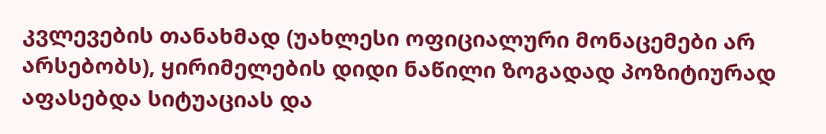კვლევების თანახმად (უახლესი ოფიციალური მონაცემები არ  არსებობს), ყირიმელების დიდი ნაწილი ზოგადად პოზიტიურად აფასებდა სიტუაციას და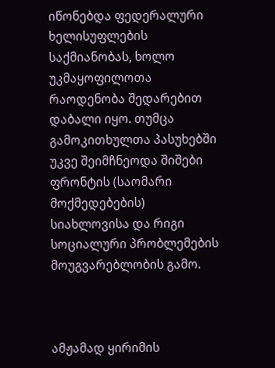იწონებდა ფედერალური ხელისუფლების საქმიანობას, ხოლო უკმაყოფილოთა რაოდენობა შედარებით დაბალი იყო. თუმცა გამოკითხულთა პასუხებში უკვე შეიმჩნეოდა შიშები ფრონტის (საომარი მოქმედებების) სიახლოვისა და რიგი სოციალური პრობლემების მოუგვარებლობის გამო.



ამჟამად ყირიმის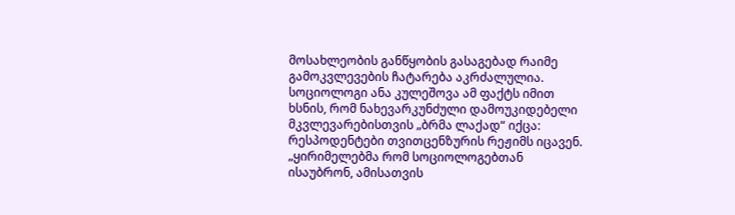მოსახლეობის განწყობის გასაგებად რაიმე გამოკვლევების ჩატარება აკრძალულია. სოციოლოგი ანა კულეშოვა ამ ფაქტს იმით ხსნის, რომ ნახევარკუნძული დამოუკიდებელი მკვლევარებისთვის „ბრმა ლაქად“ იქცა: რესპოდენტები თვითცენზურის რეჟიმს იცავენ. „ყირიმელებმა რომ სოციოლოგებთან ისაუბრონ, ამისათვის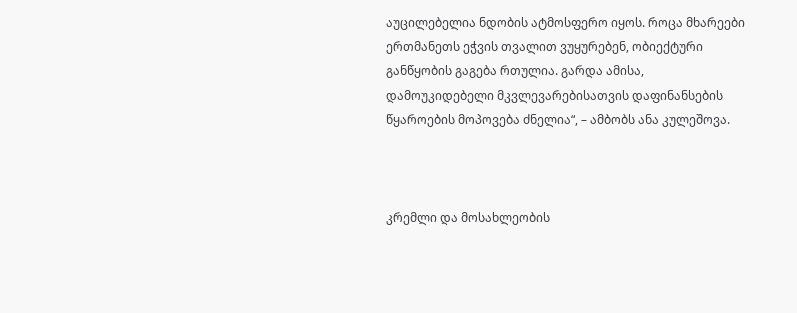აუცილებელია ნდობის ატმოსფერო იყოს. როცა მხარეები ერთმანეთს ეჭვის თვალით ვუყურებენ, ობიექტური განწყობის გაგება რთულია. გარდა ამისა, დამოუკიდებელი მკვლევარებისათვის დაფინანსების წყაროების მოპოვება ძნელია“, – ამბობს ანა კულეშოვა.



კრემლი და მოსახლეობის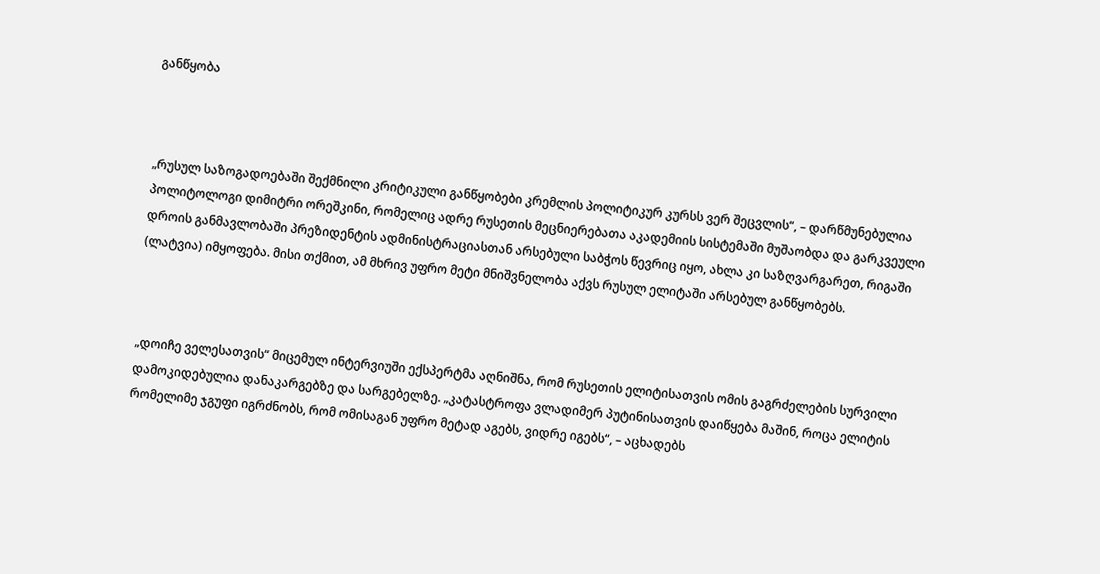განწყობა



„რუსულ საზოგადოებაში შექმნილი კრიტიკული განწყობები კრემლის პოლიტიკურ კურსს ვერ შეცვლის“, – დარწმუნებულია პოლიტოლოგი დიმიტრი ორეშკინი, რომელიც ადრე რუსეთის მეცნიერებათა აკადემიის სისტემაში მუშაობდა და გარკვეული დროის განმავლობაში პრეზიდენტის ადმინისტრაციასთან არსებული საბჭოს წევრიც იყო, ახლა კი საზღვარგარეთ, რიგაში (ლატვია) იმყოფება. მისი თქმით, ამ მხრივ უფრო მეტი მნიშვნელობა აქვს რუსულ ელიტაში არსებულ განწყობებს.



„დოიჩე ველესათვის“ მიცემულ ინტერვიუში ექსპერტმა აღნიშნა, რომ რუსეთის ელიტისათვის ომის გაგრძელების სურვილი დამოკიდებულია დანაკარგებზე და სარგებელზე. „კატასტროფა ვლადიმერ პუტინისათვის დაიწყება მაშინ, როცა ელიტის რომელიმე ჯგუფი იგრძნობს, რომ ომისაგან უფრო მეტად აგებს, ვიდრე იგებს“, – აცხადებს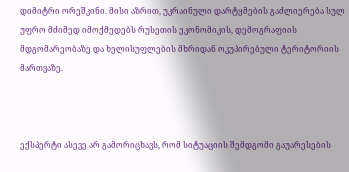დიმიტრი ორეშკინი. მისი აზრით, უკრაინული დარტყმების გაძლიერება სულ უფრო მძიმედ იმოქმედებს რუსეთის ეკონომიკის, დემოგრაფიის მდგომარეობაზე და ხელისუფლების მხრიდან ოკუპირებული ტერიტორიის მართვაზე.



ექსპერტი ასევე არ გამორიცხავს, რომ სიტუაციის შემდგომი გაუარესების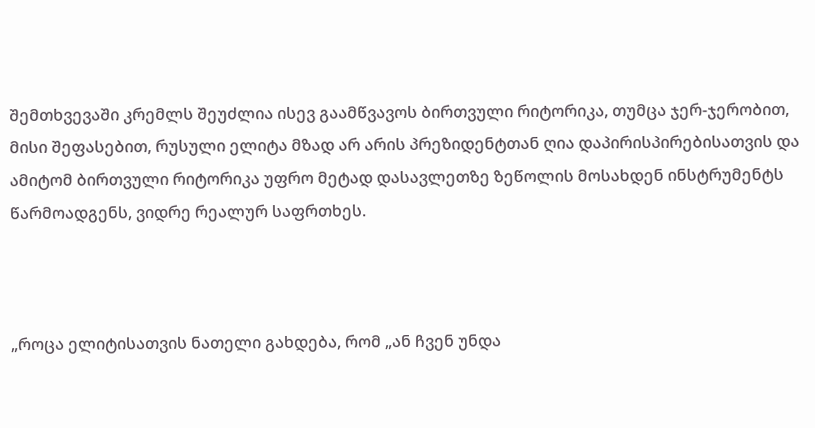შემთხვევაში კრემლს შეუძლია ისევ გაამწვავოს ბირთვული რიტორიკა, თუმცა ჯერ-ჯერობით, მისი შეფასებით, რუსული ელიტა მზად არ არის პრეზიდენტთან ღია დაპირისპირებისათვის და ამიტომ ბირთვული რიტორიკა უფრო მეტად დასავლეთზე ზეწოლის მოსახდენ ინსტრუმენტს წარმოადგენს, ვიდრე რეალურ საფრთხეს.



„როცა ელიტისათვის ნათელი გახდება, რომ „ან ჩვენ უნდა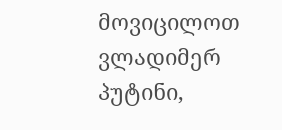მოვიცილოთ ვლადიმერ პუტინი,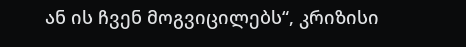ან ის ჩვენ მოგვიცილებს“, კრიზისი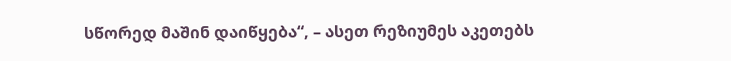სწორედ მაშინ დაიწყება“, – ასეთ რეზიუმეს აკეთებს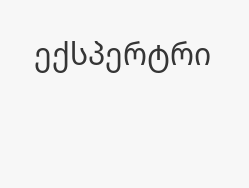ექსპერტრი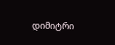დიმიტრი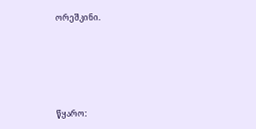ორეშკინი.





წყარო: